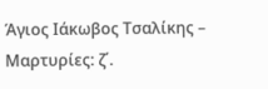Άγιος Ιάκωβος Τσαλίκης – Μαρτυρίες: ζ΄.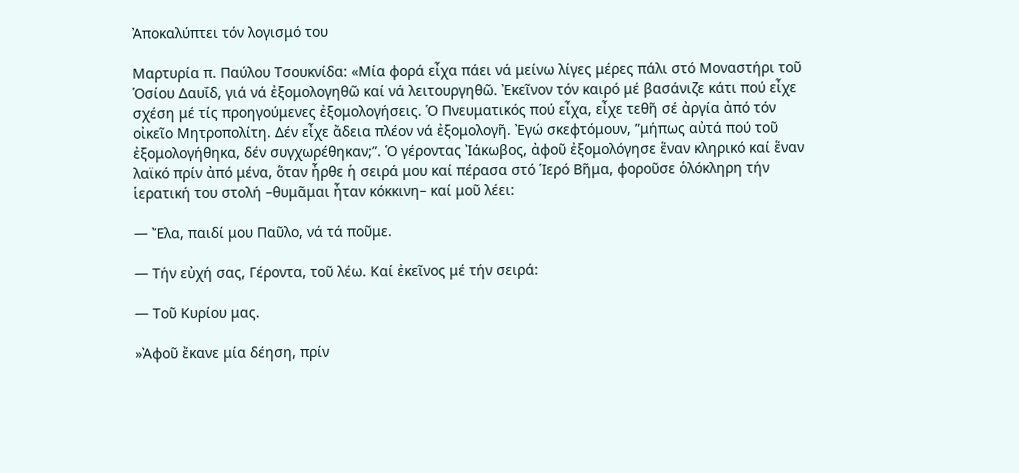Ἀποκαλύπτει τόν λογισμό του

Μαρτυρία π. Παύλου Τσουκνίδα: «Μία φορά εἶχα πάει νά μείνω λίγες μέρες πάλι στό Μοναστήρι τοῦ Ὁσίου Δαυΐδ, γιά νά ἐξομολογηθῶ καί νά λειτουργηθῶ. Ἐκεῖνον τόν καιρό μέ βασάνιζε κάτι πού εἶχε σχέση μέ τίς προηγούμενες ἐξομολογήσεις. Ὁ Πνευματικός πού εἶχα, εἶχε τεθῆ σέ ἀργία ἀπό τόν οἰκεῖο Μητροπολίτη. Δέν εἶχε ἄδεια πλέον νά ἐξομολογῆ. Ἐγώ σκεφτόμουν, ”μήπως αὐτά πού τοῦ ἐξομολογήθηκα, δέν συγχωρέθηκαν;”. Ὁ γέροντας Ἰάκωβος, ἀφοῦ ἐξομολόγησε ἕναν κληρικό καί ἕναν λαϊκό πρίν ἀπό μένα, ὅταν ἦρθε ἡ σειρά μου καί πέρασα στό Ἱερό Βῆμα, φοροῦσε ὁλόκληρη τήν ἱερατική του στολή –θυμᾶμαι ἦταν κόκκινη– καί μοῦ λέει:

— Ἔλα, παιδί μου Παῦλο, νά τά ποῦμε.

— Τήν εὐχή σας, Γέροντα, τοῦ λέω. Καί ἐκεῖνος μέ τήν σειρά:

— Τοῦ Κυρίου μας.

»Ἀφοῦ ἔκανε μία δέηση, πρίν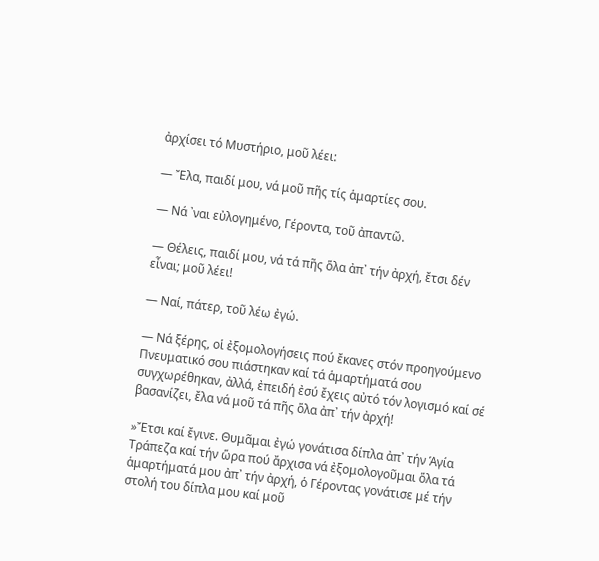ἀρχίσει τό Μυστήριο, μοῦ λέει:

— Ἔλα, παιδί μου, νά μοῦ πῆς τίς ἁμαρτίες σου.

— Νά ᾽ναι εὐλογημένο, Γέροντα, τοῦ ἀπαντῶ.

— Θέλεις, παιδί μου, νά τά πῆς ὅλα ἀπ᾽ τήν ἀρχή, ἔτσι δέν εἶναι; μοῦ λέει!

— Ναί, πάτερ, τοῦ λέω ἐγώ.

— Νά ξέρης, οἱ ἐξομολογήσεις πού ἔκανες στόν προηγούμενο Πνευματικό σου πιάστηκαν καί τά ἁμαρτήματά σου συγχωρέθηκαν, ἀλλά, ἐπειδή ἐσύ ἔχεις αὐτό τόν λογισμό καί σέ βασανίζει, ἔλα νά μοῦ τά πῆς ὅλα ἀπ᾽ τήν ἀρχή!

»Ἔτσι καί ἔγινε. Θυμᾶμαι ἐγώ γονάτισα δίπλα ἀπ᾽ τήν Ἁγία Τράπεζα καί τήν ὥρα πού ἄρχισα νά ἐξομολογοῦμαι ὅλα τά ἁμαρτήματά μου ἀπ᾽ τήν ἀρχή, ὁ Γέροντας γονάτισε μέ τήν στολή του δίπλα μου καί μοῦ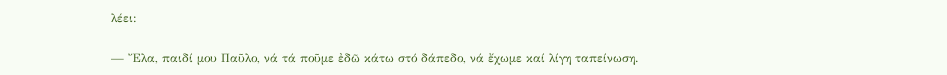λέει:

— Ἔλα, παιδί μου Παῦλο, νά τά ποῦμε ἐδῶ κάτω στό δάπεδο, νά ἔχωμε καί λίγη ταπείνωση.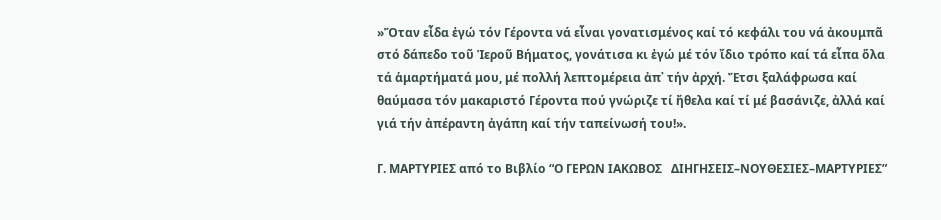»Ὅταν εἶδα ἐγώ τόν Γέροντα νά εἶναι γονατισμένος καί τό κεφάλι του νά ἀκουμπᾶ στό δάπεδο τοῦ Ἱεροῦ Βήματος, γονάτισα κι ἐγώ μέ τόν ἴδιο τρόπο καί τά εἶπα ὅλα τά ἁμαρτήματά μου, μέ πολλή λεπτομέρεια ἀπ᾽ τήν ἀρχή. Ἔτσι ξαλάφρωσα καί θαύμασα τόν μακαριστό Γέροντα πού γνώριζε τί ἤθελα καί τί μέ βασάνιζε, ἀλλά καί γιά τήν ἀπέραντη ἀγάπη καί τήν ταπείνωσή του!».

Γ. ΜΑΡΤΥΡΙΕΣ από το Βιβλίο “Ο ΓΕΡΩΝ ΙΑΚΩΒΟΣ   ΔΙΗΓΗΣΕΙΣ–ΝΟΥΘΕΣΙΕΣ–ΜΑΡΤΥΡΙΕΣ”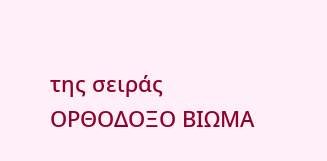της σειράς ΟΡΘΟΔΟΞΟ ΒΙΩΜΑ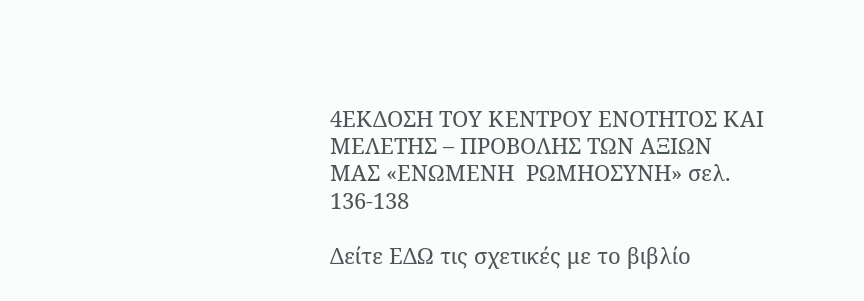4ΕΚΔΟΣΗ ΤΟΥ ΚΕΝΤΡΟΥ ΕΝΟΤΗΤΟΣ ΚΑΙ ΜΕΛΕΤΗΣ – ΠΡΟΒΟΛΗΣ ΤΩΝ ΑΞΙΩΝ ΜΑΣ «ΕΝΩΜΕΝΗ  ΡΩΜΗΟΣΥΝΗ» σελ. 136-138

Δείτε ΕΔΩ τις σχετικές με το βιβλίο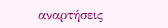αναρτήσεις